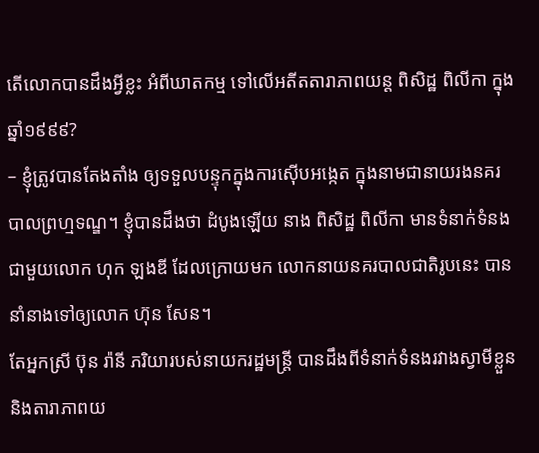តើលោកបានដឹងអ្វីខ្លះ អំពីឃាតកម្ម ទៅលើអតីតតារាភាពយន្ដ ពិសិដ្ឋ ពិលីកា ក្នុងឆ្នាំ១៩៩៩?
– ខ្ញុំត្រូវបានតែងតាំង ឲ្យទទួលបន្ទុកក្នុងការស៊ើបអង្កេត ក្នុងនាមជានាយរងនគរបាលព្រហ្មទណ្ឌ។ ខ្ញុំបានដឹងថា ដំបូងឡើយ នាង ពិសិដ្ឋ ពិលីកា មានទំនាក់ទំនង ជាមួយលោក ហុក ឡងឌី ដែលក្រោយមក លោកនាយនគរបាលជាតិរូបនេះ បាននាំនាងទៅឲ្យលោក ហ៊ុន សែន។
តែអ្នកស្រី ប៊ុន រ៉ានី ភរិយារបស់នាយករដ្ឋមន្ត្រី បានដឹងពីទំនាក់ទំនងរវាងស្វាមីខ្លួន និងតារាភាពយ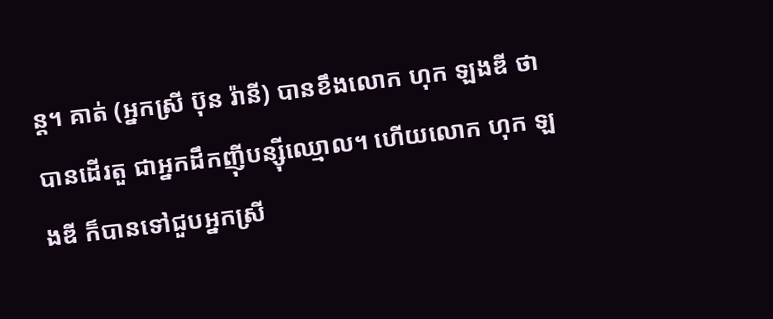ន្ដ។ គាត់ (អ្នកស្រី ប៊ុន រ៉ានី) បានខឹងលោក ហុក ឡងឌី ថាបានដើរតួ ជាអ្នកដឹកញ៉ីបន្ស៊ីឈ្មោល។ ហើយលោក ហុក ឡងឌី ក៏បានទៅជួបអ្នកស្រី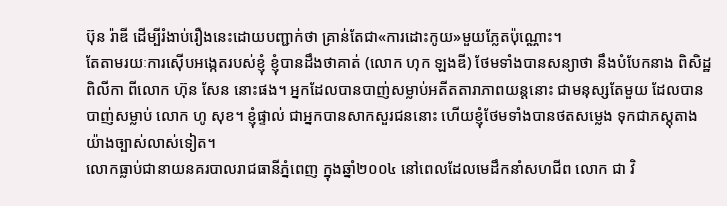ប៊ុន រ៉ាឌី ដើម្បីរំងាប់រឿងនេះដោយបញ្ជាក់ថា គ្រាន់តែជា«ការដោះកូយ»មួយភ្លែតប៉ុណ្ណោះ។
តែតាមរយៈការស៊ើបអង្កេតរបស់ខ្ញុំ ខ្ញុំបានដឹងថាគាត់ (លោក ហុក ឡងឌី) ថែមទាំងបានសន្យាថា នឹងបំបែកនាង ពិសិដ្ឋ ពិលីកា ពីលោក ហ៊ុន សែន នោះផង។ អ្នកដែលបានបាញ់សម្លាប់អតីតតារាភាពយន្ដនោះ ជាមនុស្សតែមួយ ដែលបានបាញ់សម្លាប់ លោក ហូ សុខ។ ខ្ញុំផ្ទាល់ ជាអ្នកបានសាកសួរជននោះ ហើយខ្ញុំថែមទាំងបានថតសម្លេង ទុកជាភស្ដុតាងយ៉ាងច្បាស់លាស់ទៀត។
លោកធ្លាប់ជានាយនគរបាលរាជធានីភ្នំពេញ ក្នុងឆ្នាំ២០០៤ នៅពេលដែលមេដឹកនាំសហជីព លោក ជា វិ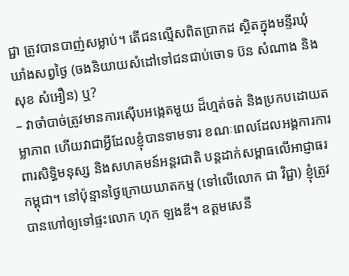ជ្ជា ត្រូវបានបាញ់សម្លាប់។ តើជនល្មើសពិតប្រាកដ ស្ថិតក្នុងមន្ទីរឃុំឃាំងសព្វថ្ងៃ (ចងនិយាយសំដៅទៅជនជាប់ចោទ ប៊ន សំណាង និង សុខ សំអឿន) ឬ?
– វាចាំបាច់ត្រូវមានការស៊ើបអង្កេតមួយ ដ៏ហ្មត់ចត់ និងប្រកបដោយតម្លាភាព ហើយវាជាអ្វីដែលខ្ញុំបានទាមទារ ខណៈពេលដែលអង្គការការពារសិទ្ធិមនុស្ស និងសហគមន៍អន្តរជាតិ បន្តដាក់សម្ពាធលើអាជ្ញាធរកម្ពុជា។ នៅប៉ុន្មានថ្ងៃក្រោយឃាតកម្ម (ទៅលើលោក ជា វិជ្ជា) ខ្ញុំត្រូវបានហៅឲ្យទៅផ្ទះលោក ហុក ឡងឌី។ ឧត្តមសេនី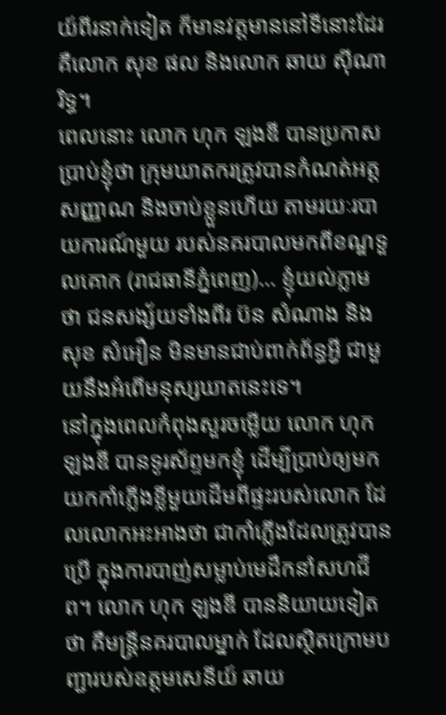យ៍ពីរនាក់ទៀត ក៏មានវត្តមាននៅទីនោះដែរ គឺលោក សុខ ផល និងលោក ឆាយ ស៊ីណារិទ្ធ។
ពេលនោះ លោក ហុក ឡងឌី បានប្រកាសប្រាប់ខ្ញុំថា ក្រុមឃាតករត្រូវបានកំណត់អត្តសញ្ញាណ និងចាប់ខ្លួនហើយ តាមរយៈរបាយការណ៍មួយ របស់នគរបាលមកពីខណ្ឌទួលគោក (រាជធានីភ្នំពេញ)… ខ្ញុំយល់ភ្លាមថា ជនសង្ស័យទាំងពីរ ប៊ន សំណាង និង សុខ សំអឿន មិនមានជាប់ពាក់ព័ន្ធអ្វី ជាមួយនឹងអំពើមនុស្សឃាតនេះទេ។
នៅក្នុងពេលកំពុងសួរចម្លើយ លោក ហុក ឡងឌី បានទូរស័ព្ទមកខ្ញុំ ដើម្បីប្រាប់ឲ្យមកយកកាំភ្លើងខ្លីមួយដើមពីផ្ទះរបស់លោក ដែលលោកអះអាងថា ជាកាំភ្លើងដែលត្រូវបានប្រើ ក្នុងការបាញ់សម្លាប់មេដឹកនាំសហជីព។ លោក ហុក ឡងឌី បាននិយាយទៀតថា គឺមន្ត្រីនគរបាលម្នាក់ ដែលស្ថិតក្រោមបញ្ជារបស់ឧត្តមសេនីយ៍ ឆាយ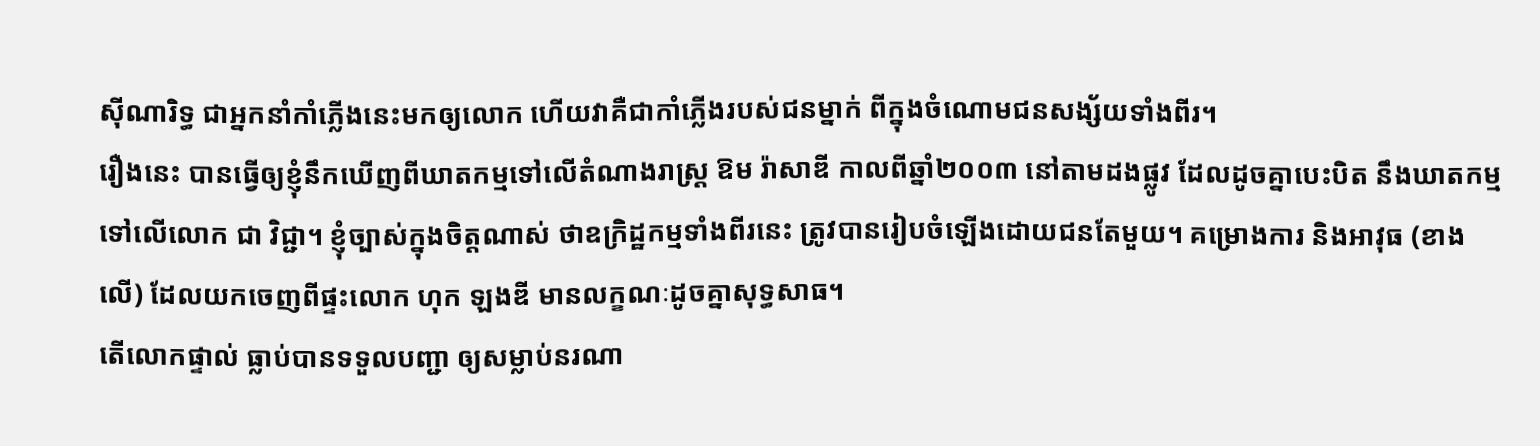ស៊ីណារិទ្ធ ជាអ្នកនាំកាំភ្លើងនេះមកឲ្យលោក ហើយវាគឺជាកាំភ្លើងរបស់ជនម្នាក់ ពីក្នុងចំណោមជនសង្ស័យទាំងពីរ។
រឿងនេះ បានធ្វើឲ្យខ្ញុំនឹកឃើញពីឃាតកម្មទៅលើតំណាងរាស្ត្រ ឱម រ៉ាសាឌី កាលពីឆ្នាំ២០០៣ នៅតាមដងផ្លូវ ដែលដូចគ្នាបេះបិត នឹងឃាតកម្មទៅលើលោក ជា វិជ្ជា។ ខ្ញុំច្បាស់ក្នុងចិត្តណាស់ ថាឧក្រិដ្ឋកម្មទាំងពីរនេះ ត្រូវបានរៀបចំឡើងដោយជនតែមួយ។ គម្រោងការ និងអាវុធ (ខាងលើ) ដែលយកចេញពីផ្ទះលោក ហុក ឡងឌី មានលក្ខណៈដូចគ្នាសុទ្ធសាធ។
តើលោកផ្ទាល់ ធ្លាប់បានទទួលបញ្ជា ឲ្យសម្លាប់នរណា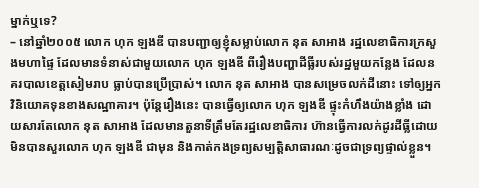ម្នាក់ឬទេ?
– នៅឆ្នាំ២០០៥ លោក ហុក ឡងឌី បានបញ្ជាឲ្យខ្ញុំសម្លាប់លោក នុត សាអាង រដ្ឋលេខាធិការក្រសួងមហាផ្ទៃ ដែលមានទំនាស់ជាមួយលោក ហុក ឡងឌី ពីរឿងបញ្ហាដីធ្លីរបស់រដ្ឋមួយកន្លែង ដែលនគរបាលខេត្តសៀមរាប ធ្លាប់បានប្រើប្រាស់។ លោក នុត សាអាង បានសម្រេចលក់ដីនោះ ទៅឲ្យអ្នកវិនិយោគទុនខាងសណ្ឋាគារ។ ប៉ុន្តែរឿងនេះ បានធ្វើឲ្យលោក ហុក ឡងឌី ផ្ទុះកំហឹងយ៉ាងខ្លាំង ដោយសារតែលោក នុត សាអាង ដែលមានតួនាទីត្រឹមតែរដ្ឋលេខាធិការ ហ៊ានធ្វើការលក់ដូរដីធ្លីដោយមិនបានសួរលោក ហុក ឡងឌី ជាមុន និងកាត់កងទ្រព្យសម្បត្តិសាធារណៈដូចជាទ្រព្យផ្ទាល់ខ្លួន។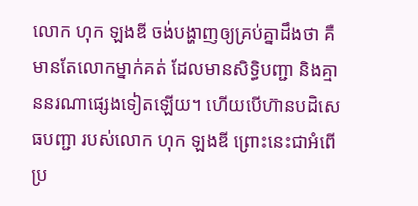លោក ហុក ឡងឌី ចង់បង្ហាញឲ្យគ្រប់គ្នាដឹងថា គឺមានតែលោកម្នាក់គត់ ដែលមានសិទ្ធិបញ្ជា និងគ្មាននរណាផ្សេងទៀតឡើយ។ ហើយបើហ៊ានបដិសេធបញ្ជា របស់លោក ហុក ឡងឌី ព្រោះនេះជាអំពើប្រ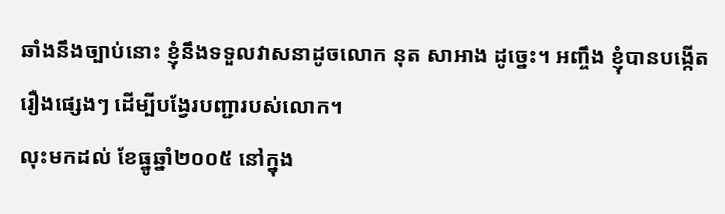ឆាំងនឹងច្បាប់នោះ ខ្ញុំនឹងទទួលវាសនាដូចលោក នុត សាអាង ដូច្នេះ។ អញ្ចឹង ខ្ញុំបានបង្កើតរឿងផ្សេងៗ ដើម្បីបង្វែរបញ្ជារបស់លោក។
លុះមកដល់ ខែធ្នូឆ្នាំ២០០៥ នៅក្នុង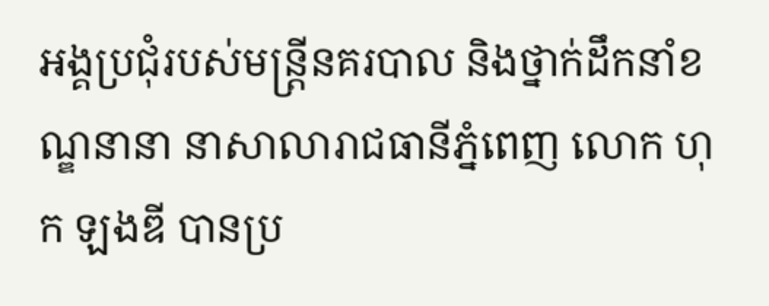អង្គប្រជុំរបស់មន្ត្រីនគរបាល និងថ្នាក់ដឹកនាំខណ្ឌនានា នាសាលារាជធានីភ្នំពេញ លោក ហុក ឡងឌី បានប្រ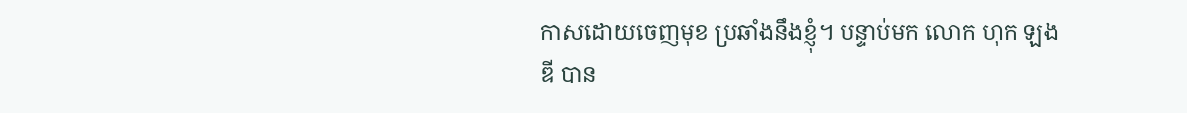កាសដោយចេញមុខ ប្រឆាំងនឹងខ្ញុំ។ បន្ទាប់មក លោក ហុក ឡងឌី បាន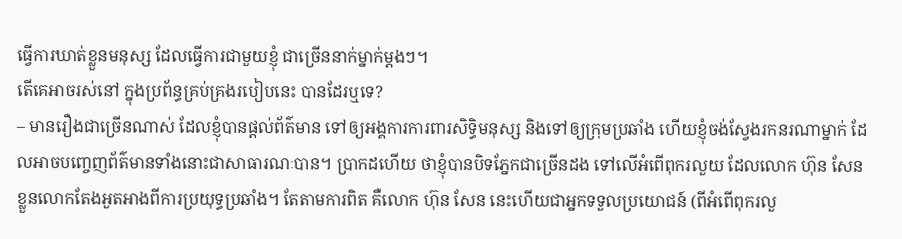ធ្វើការឃាត់ខ្លួនមនុស្ស ដែលធ្វើការជាមួយខ្ញុំ ជាច្រើននាក់ម្នាក់ម្ដងៗ។
តើគេអាចរស់នៅ ក្នុងប្រព័ន្ធគ្រប់គ្រងរបៀបនេះ បានដែរឬទេ?
– មានរឿងជាច្រើនណាស់ ដែលខ្ញុំបានផ្ដល់ព័ត៌មាន ទៅឲ្យអង្គការការពារសិទ្ធិមនុស្ស និងទៅឲ្យក្រុមប្រឆាំង ហើយខ្ញុំចង់ស្វែងរកនរណាម្នាក់ ដែលអាចបញ្ចេញព័ត៌មានទាំងនោះជាសាធារណៈបាន។ ប្រាកដហើយ ថាខ្ញុំបានបិទភ្នែកជាច្រើនដង ទៅលើអំពើពុករលួយ ដែលលោក ហ៊ុន សែន ខ្លួនលោកតែងអួតអាងពីការប្រយុទ្ធប្រឆាំង។ តែតាមការពិត គឺលោក ហ៊ុន សែន នេះហើយជាអ្នកទទួលប្រយោជន៍ (ពីអំពើពុករលួ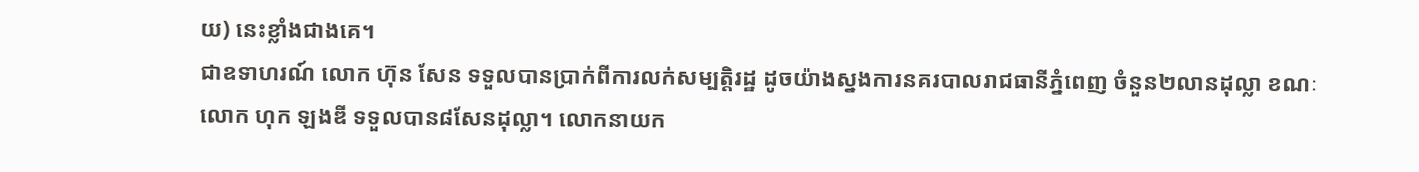យ) នេះខ្លាំងជាងគេ។
ជាឧទាហរណ៍ លោក ហ៊ុន សែន ទទួលបានប្រាក់ពីការលក់សម្បត្តិរដ្ឋ ដូចយ៉ាងស្នងការនគរបាលរាជធានីភ្នំពេញ ចំនួន២លានដុល្លា ខណៈលោក ហុក ឡងឌី ទទួលបាន៨សែនដុល្លា។ លោកនាយក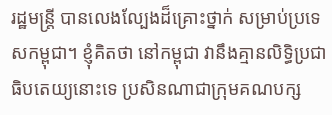រដ្ឋមន្ត្រី បានលេងល្បែងដ៏គ្រោះថ្នាក់ សម្រាប់ប្រទេសកម្ពុជា។ ខ្ញុំគិតថា នៅកម្ពុជា វានឹងគ្មានលិទ្ធិប្រជាធិបតេយ្យនោះទេ ប្រសិនណាជាក្រុមគណបក្ស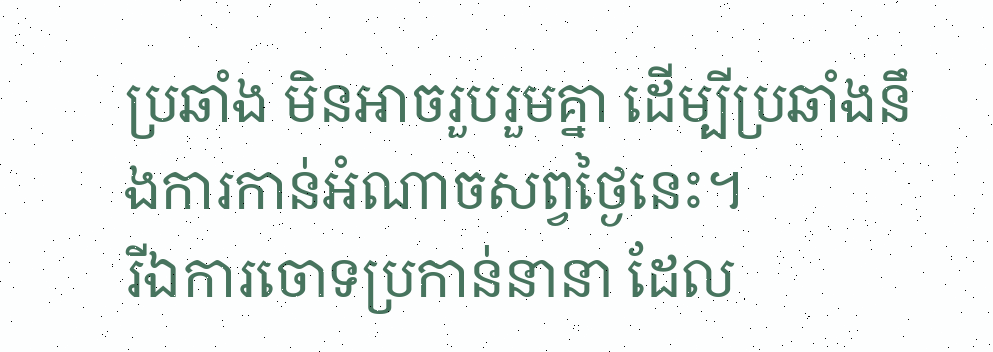ប្រឆាំង មិនអាចរួបរួមគ្នា ដើម្បីប្រឆាំងនឹងការកាន់អំណាចសព្វថ្ងៃនេះ។
រីឯការចោទប្រកាន់នានា ដែល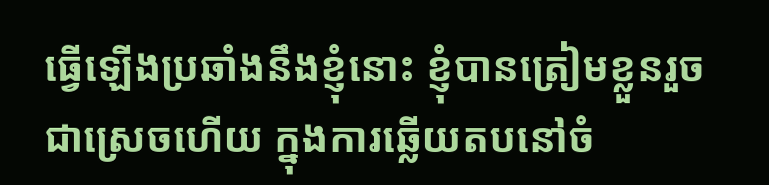ធ្វើឡើងប្រឆាំងនឹងខ្ញុំនោះ ខ្ញុំបានត្រៀមខ្លួនរួចជាស្រេចហើយ ក្នុងការឆ្លើយតបនៅចំ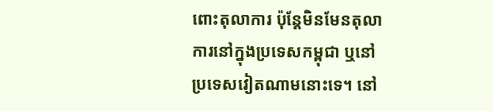ពោះតុលាការ ប៉ុន្តែមិនមែនតុលាការនៅក្នុងប្រទេសកម្ពុជា ឬនៅប្រទេសវៀតណាមនោះទេ។ នៅ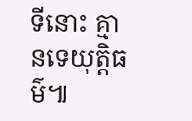ទីនោះ គ្មានទេយុត្តិធម៌៕